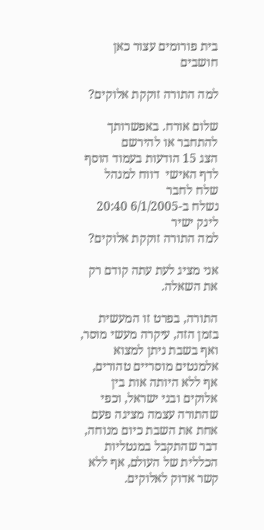בית פורומים עצור כאן חושבים

למה התורה זוקקת אלוקים?

שלום אורח. באפשרותך להתחבר או להירשם
הצג 15 הודעות בעמוד הוסף לדף האישי  דווח למנהל שלח לחבר
נשלח ב-6/1/2005 20:40 לינק ישיר
למה התורה זוקקת אלוקים?

אני מציג לעת עתה קודם רק את השאלה.

התורה, בפרט זו המעשית בזמן הזה, עיקרה מעשי מוסר, ואף בשבת ניתן למצוא אלמנטים מוסריים טהורים, אף ללא היותה אות בין אלוקים ובני ישראל, וכפי שהתורה עצמה מציגה פעם אחת את השבת כיום מנוחה, דבר שהתקבל במנטליות הכללית של העולם, אף ללא קשר אדוק לאלוקים.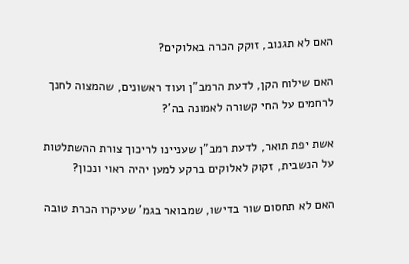האם לא תגנוב, זוקק הכרה באלוקים?

האם שילוח הקן, לדעת הרמב"ן ועוד ראשונים, שהמצוה לחנך לרחמים על החי קשורה לאמונה בה'?

אשת יפת תואר, לדעת רמב"ן שעניינו לריכוך צורת ההשתלטות על הנשבית, זקוק לאלוקים ברקע למען יהיה ראוי ונכון?

האם לא תחסום שור בדישו, שמבואר בגמ' שעיקרו הכרת טובה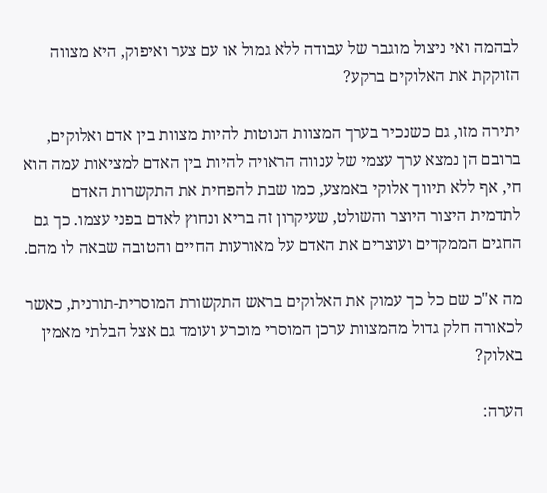לבהמה ואי ניצול מוגבר של עבודה ללא גמול או עם צער ואיפוק, היא מצווה הזוקקת את האלוקים ברקע?

יתירה מזו, גם כשנכיר בערך המצוות הנוטות להיות מצוות בין אדם ואלוקים, ברובם הן נמצא ערך עצמי של ענווה הראויה להיות בין האדם למציאות עמה הוא חי, אף ללא תיווך אלוקי באמצע, כמו שבת להפחית את התקשרות האדם לתדמית היצור היוצר והשולט, שעיקרון זה בריא ונחוץ לאדם בפני עצמו. כך גם החגים הממקדים ועוצרים את האדם על מאורעות החיים והטובה שבאה לו מהם.

מה א"כ שם כל כך עמוק את האלוקים בראש התקשורת המוסרית-תורנית, כאשר לכאורה חלק גדול מהמצוות ערכן המוסרי מוכרע ועומד גם אצל הבלתי מאמין באלוק?

הערה: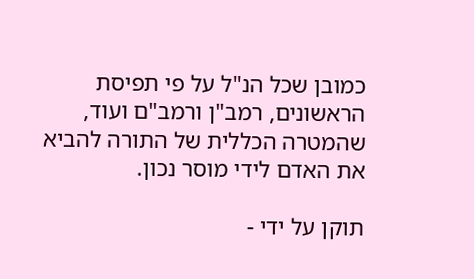כמובן שכל הנ"ל על פי תפיסת הראשונים, רמב"ן ורמב"ם ועוד, שהמטרה הכללית של התורה להביא את האדם לידי מוסר נכון.

תוקן על ידי -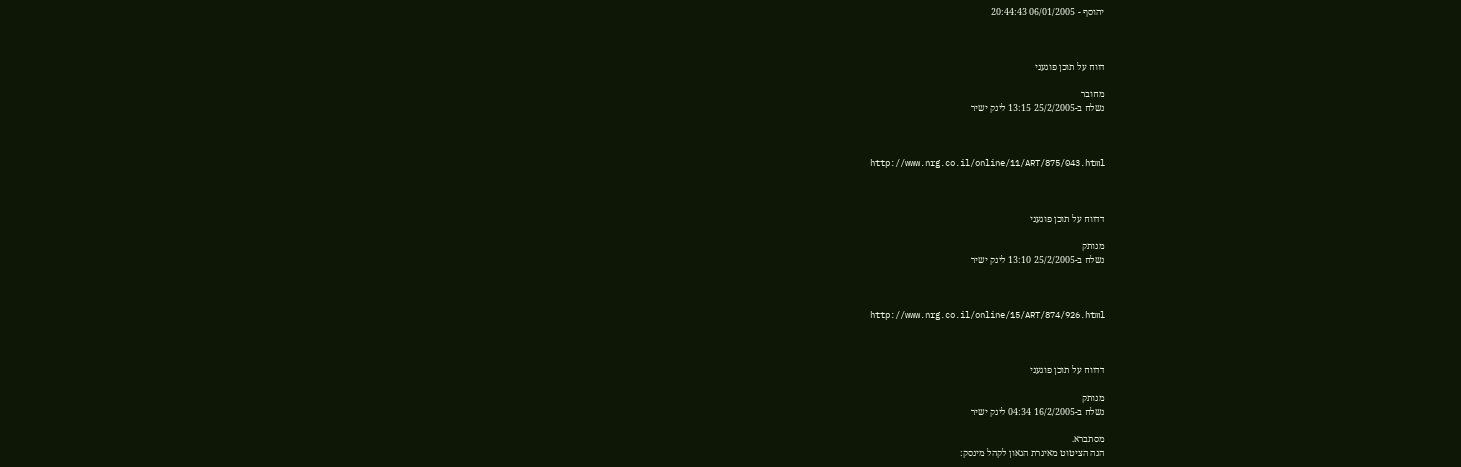יהוסף - 06/01/2005 20:44:43



דווח על תוכן פוגעני

מחובר
נשלח ב-25/2/2005 13:15 לינק ישיר



http://www.nrg.co.il/online/11/ART/875/043.html



דדווח על תוכן פוגעני

מנותק
נשלח ב-25/2/2005 13:10 לינק ישיר



http://www.nrg.co.il/online/15/ART/874/926.html



דדווח על תוכן פוגעני

מנותק
נשלח ב-16/2/2005 04:34 לינק ישיר

מסתברא.
הנה הציטוט מאיגרת הגאון לקהל מינסק: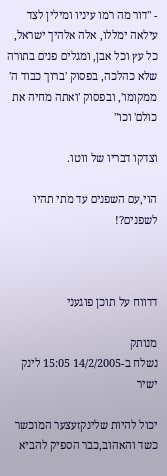- "דור מה רמו עיניו ומילין לצד עילאה ימללו, אלה אלהיך ישראל, כל עץ וכל אבן, ומגלים פנים בתורה שלא כהלכה, בפסוק 'ברוך כבוד ה' ממקומו', ובפסוק 'ואתה מחיה את כולם' וכו"

וצדקו דבריו של ווטו.

הוי,עם השפנים עד מתי תהיו לשפנים?!



דדווח על תוכן פוגעני

מנותק
נשלח ב-14/2/2005 15:05 לינק ישיר

יכול להיות שלינקזעצער המוכשר כשד והאהוב,כבר הספיק להביא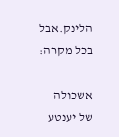הלינק.אבל בכל מקרה:

אשכולה של יענטע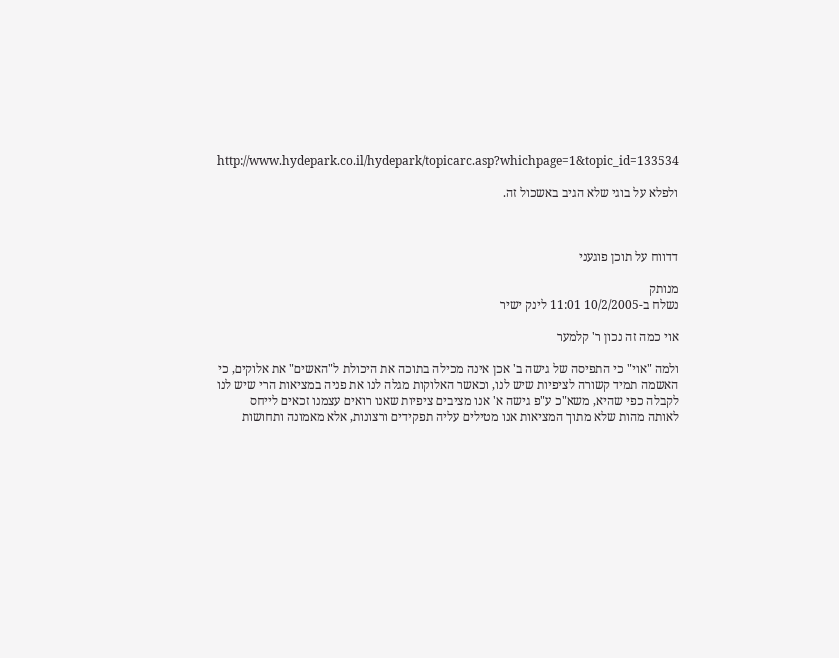http://www.hydepark.co.il/hydepark/topicarc.asp?whichpage=1&topic_id=133534

ולפלא על בוגי שלא הגיב באשכול זה.



דדווח על תוכן פוגעני

מנותק
נשלח ב-10/2/2005 11:01 לינק ישיר

אוי כמה זה נכון ר' קלמער

ולמה "אוי" כי התפיסה של גישה ב' אכן אינה מכילה בתוכה את היכולת ל"האשים" את אלוקים, כי האשמה תמיד קשורה לציפיות שיש לנו, וכאשר האלוקות מגלה לנו את פניה במציאות הרי שיש לנו לקבלה כפי שהיא, משא"כ ע"פ גישה א' אנו מציבים ציפיות שאנו רואים עצמנו זכאים לייחס לאותה מהות שלא מתוך המציאות אנו מטילים עליה תפקידים ורצונות, אלא מאמונה ותחושות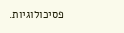פסיכולוגיות.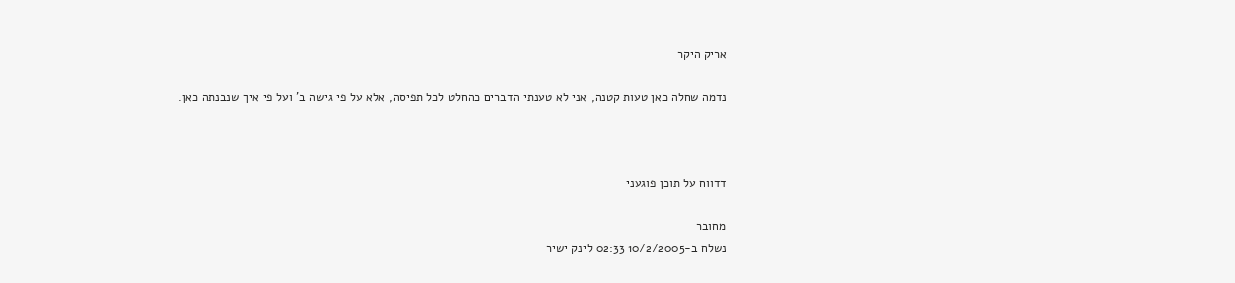אריק היקר

נדמה שחלה כאן טעות קטנה, אני לא טענתי הדברים כהחלט לכל תפיסה, אלא על פי גישה ב' ועל פי איך שנבנתה כאן.



דדווח על תוכן פוגעני

מחובר
נשלח ב-10/2/2005 02:33 לינק ישיר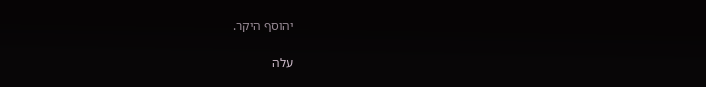יהוסף היקר.

עלה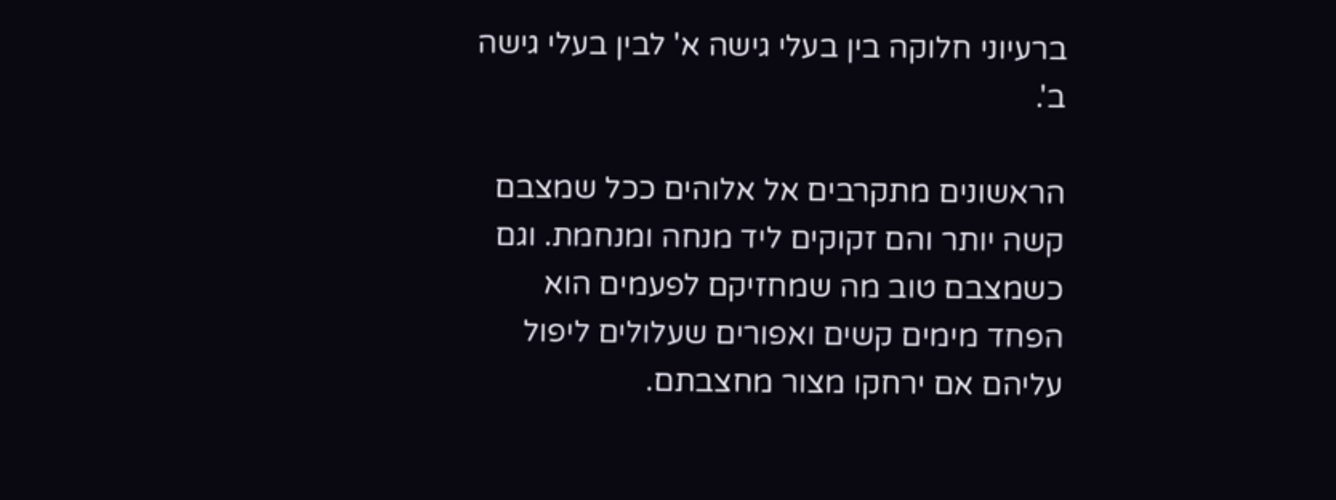ברעיוני חלוקה בין בעלי גישה א' לבין בעלי גישה ב'.

הראשונים מתקרבים אל אלוהים ככל שמצבם קשה יותר והם זקוקים ליד מנחה ומנחמת. וגם כשמצבם טוב מה שמחזיקם לפעמים הוא הפחד מימים קשים ואפורים שעלולים ליפול עליהם אם ירחקו מצור מחצבתם.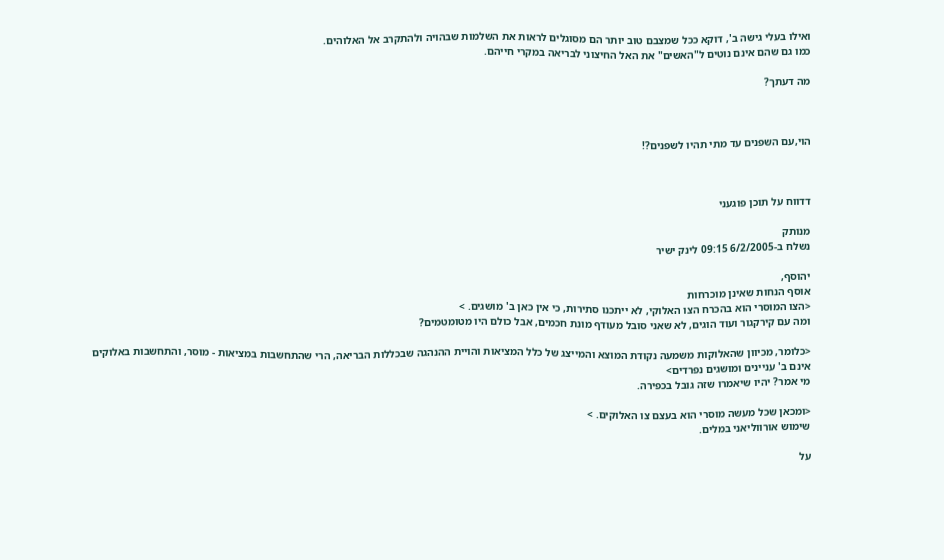ואילו בעלי גישה ב', דוקא ככל שמצבם טוב יותר הם מסוגלים לראות את השלמות שבהויה ולהתקרב אל האלוהים.
כמו גם שהם אינם נוטים ל"האשים" את האל החיצוני לבריאה במקרי חייהם.

מה דעתך?



הוי,עם השפנים עד מתי תהיו לשפנים?!



דדווח על תוכן פוגעני

מנותק
נשלח ב-6/2/2005 09:15 לינק ישיר

יהוסף,
אוסף הנחות שאינן מוכרחות
<הצו המוסרי הוא בהכרח הצו האלוקי, לא ייתכנו סתירות, כי אין כאן ב' מושגים. >
ומה עם קירקגור ועוד הוגים, לא שאני סובל מעודף מונת חכמים, אבל כולם היו מטומטמים?

<כלומר, מכיוון שהאלוקות משמעה נקודת המוצא והמייצג של כלל המציאות והויית ההנהגה שבכללות הבריאה, הרי שהתחשבות במציאות - מוסר, והתחשבות באלוקים אינם ב' עניינים ומושגים נפרדים>
מי אמר? יהיו שיאמרו שזה גובל בכפירה.

<ומכאן שכל מעשה מוסרי הוא בעצם צו האלוקים. >
שימוש אורווליאני במלים.

על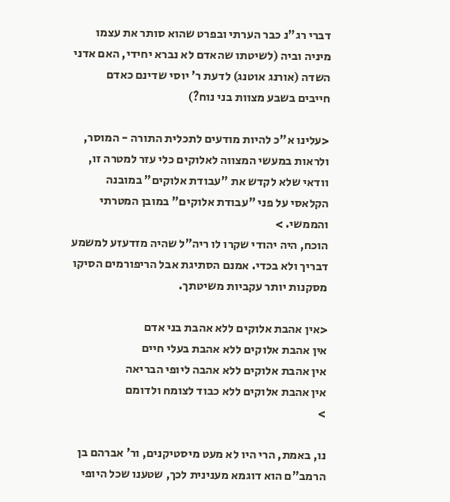דברי רג"נ כבר הערתי ובפרט שהוא סותר את עצמו מיניה וביה (לשיטתו שהאדם לא נברא יחידי, האם אדני השדה (אורנג אוטנג) לדעת ר' יוסי שדינם כאדם חייבים בשבע מצוות בני נוח?)

<עלינו א"כ להיות מודעים לתכלית התורה - המוסר, ולראות במעשי המצווה לאלוקים כלי עזר למטרה זו, וודאי שלא לקדש את "עבודת אלוקים" במובנה הקלאסי על פני "עבודת אלוקים" במובן המטרתי והממשי. >
הוכח, היה יהודי שקרו לו ריה"ל שהיה מזדעזע למשמע דבריך ולא בכדי. אמנם הסתיגת אבל הריפורמים הסיקו מסקנות יותר עקביות משיטתך.

<אין אהבת אלוקים ללא אהבת בני אדם
אין אהבת אלוקים ללא אהבת בעלי חיים
אין אהבת אלוקים ללא אהבה ליופי הבריאה
אין אהבת אלוקים ללא כבוד לצומח ולדומם
>

נו, באמת, הרי היו לא מעט מיסטיקנים, ור' אברהם בן הרמב"ם הוא דוגמא מענינית לכך, שטענו שכל היופי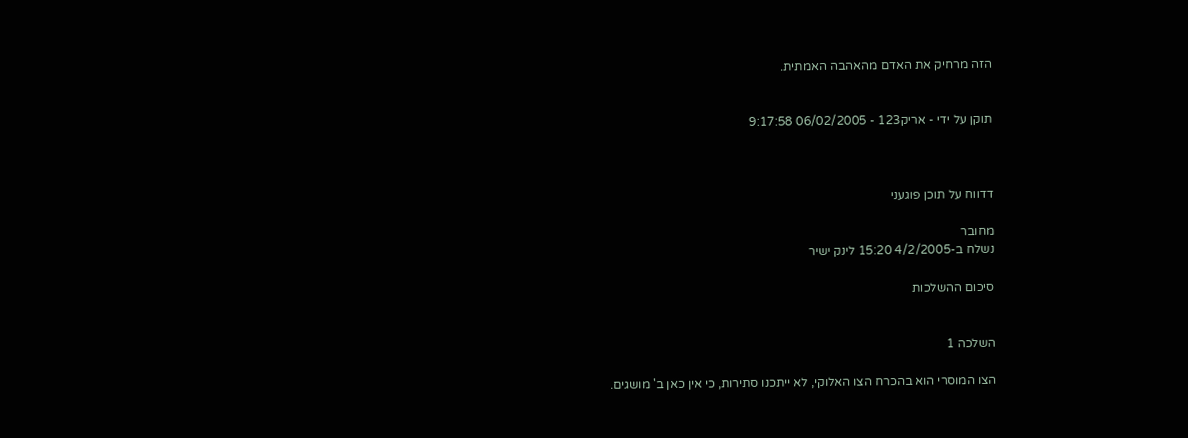הזה מרחיק את האדם מהאהבה האמתית.


תוקן על ידי - אריק123 - 06/02/2005 9:17:58



דדווח על תוכן פוגעני

מחובר
נשלח ב-4/2/2005 15:20 לינק ישיר

סיכום ההשלכות


השלכה 1

הצו המוסרי הוא בהכרח הצו האלוקי, לא ייתכנו סתירות, כי אין כאן ב' מושגים.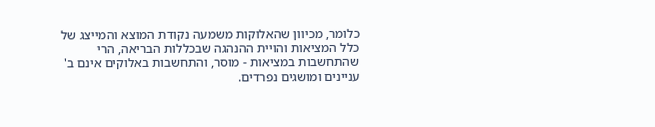כלומר, מכיוון שהאלוקות משמעה נקודת המוצא והמייצג של כלל המציאות והויית ההנהגה שבכללות הבריאה, הרי שהתחשבות במציאות - מוסר, והתחשבות באלוקים אינם ב' עניינים ומושגים נפרדים.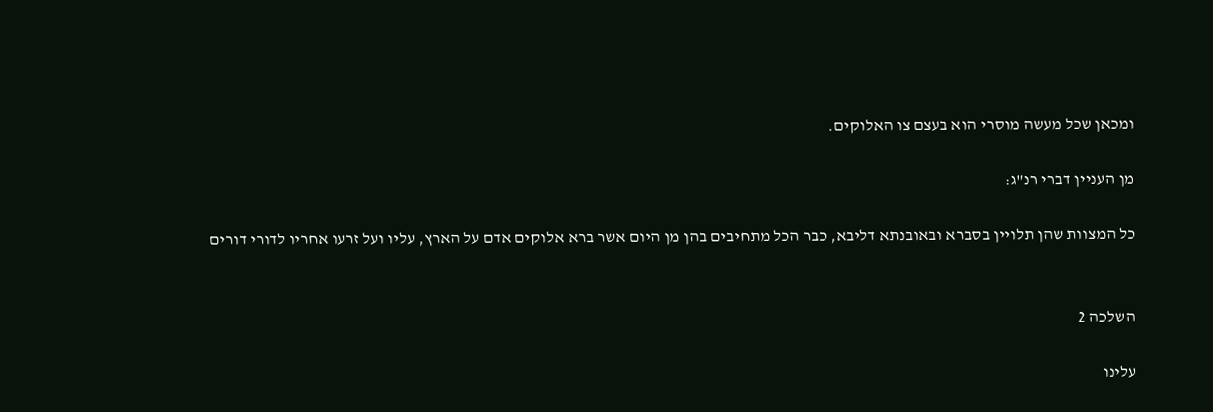ומכאן שכל מעשה מוסרי הוא בעצם צו האלוקים.

מן העניין דברי רנ"ג:

כל המצוות שהן תלויין בסברא ובאובנתא דליבא, כבר הכל מתחיבים בהן מן היום אשר ברא אלוקים אדם על הארץ, עליו ועל זרעו אחריו לדורי דורים


השלכה 2

עלינו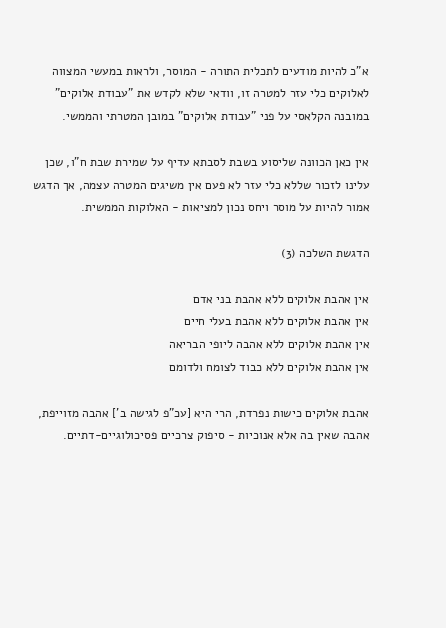א"כ להיות מודעים לתכלית התורה - המוסר, ולראות במעשי המצווה לאלוקים כלי עזר למטרה זו, וודאי שלא לקדש את "עבודת אלוקים" במובנה הקלאסי על פני "עבודת אלוקים" במובן המטרתי והממשי.

אין כאן הכוונה שליסוע בשבת לסבתא עדיף על שמירת שבת ח"ו, שכן עלינו לזכור שללא כלי עזר לא פעם אין משיגים המטרה עצמה, אך הדגש אמור להיות על מוסר ויחס נכון למציאות - האלוקות הממשית.

הדגשת השלכה (3)

אין אהבת אלוקים ללא אהבת בני אדם
אין אהבת אלוקים ללא אהבת בעלי חיים
אין אהבת אלוקים ללא אהבה ליופי הבריאה
אין אהבת אלוקים ללא כבוד לצומח ולדומם

אהבת אלוקים כישות נפרדת, הרי היא [עכ"פ לגישה ב'] אהבה מזוייפת, אהבה שאין בה אלא אנוכיות - סיפוק צרכיים פסיכולוגיים-דתיים.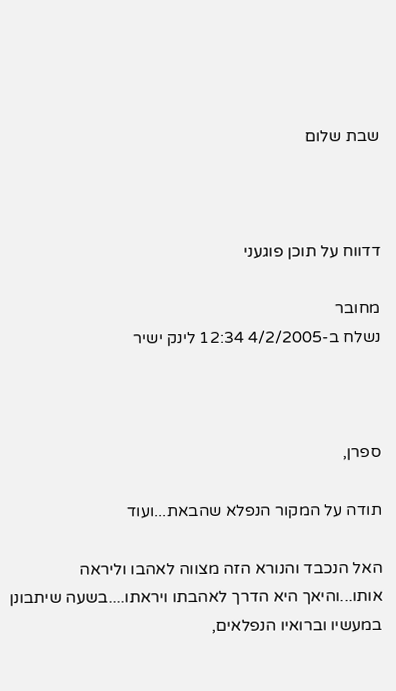שבת שלום



דדווח על תוכן פוגעני

מחובר
נשלח ב-4/2/2005 12:34 לינק ישיר



ספרן,

תודה על המקור הנפלא שהבאת...ועוד

האל הנכבד והנורא הזה מצווה לאהבו וליראה אותו...והיאך היא הדרך לאהבתו ויראתו....בשעה שיתבונן במעשיו וברואיו הנפלאים,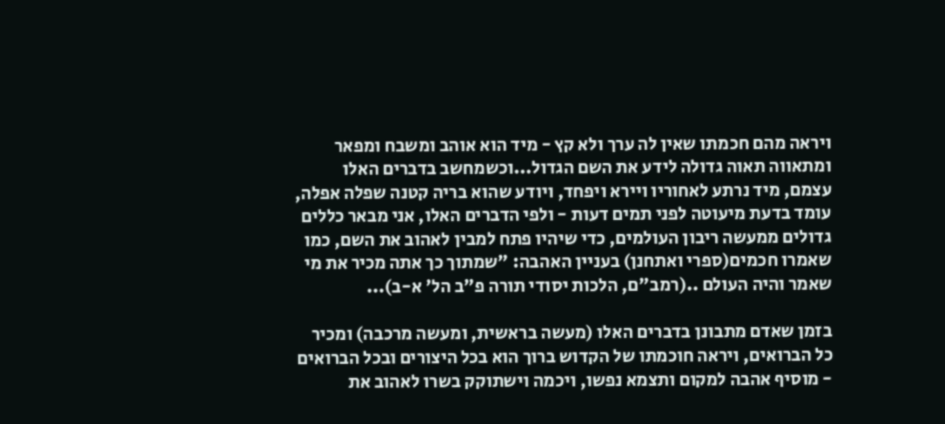ויראה מהם חכמתו שאין לה ערך ולא קץ - מיד הוא אוהב ומשבח ומפאר ומתאווה תאוה גדולה לידע את השם הגדול...וכשמחשב בדברים האלו עצמם, מיד נרתע לאחוריו ויירא ויפחד, ויודע שהוא בריה קטנה שפלה אפלה, עומד בדעת מיעוטה לפני תמים דעות - ולפי הדברים האלו, אני מבאר כללים גדולים ממעשה ריבון העולמים, כדי שיהיו פתח למבין לאהוב את השם, כמו שאמרו חכמים(ספרי ואתחנן) בעניין האהבה: "שמתוך כך אתה מכיר את מי שאמר והיה העולם ..(רמב"ם, הלכות יסודי תורה פ"ב הל' א-ב)...

בזמן שאדם מתבונן בדברים האלו (מעשה בראשית, ומעשה מרכבה) ומכיר כל הברואים, ויראה חוכמתו של הקדוש ברוך הוא בכל היצורים ובכל הברואים - מוסיף אהבה למקום ותצמא נפשו, ויכמה וישתוקק בשרו לאהוב את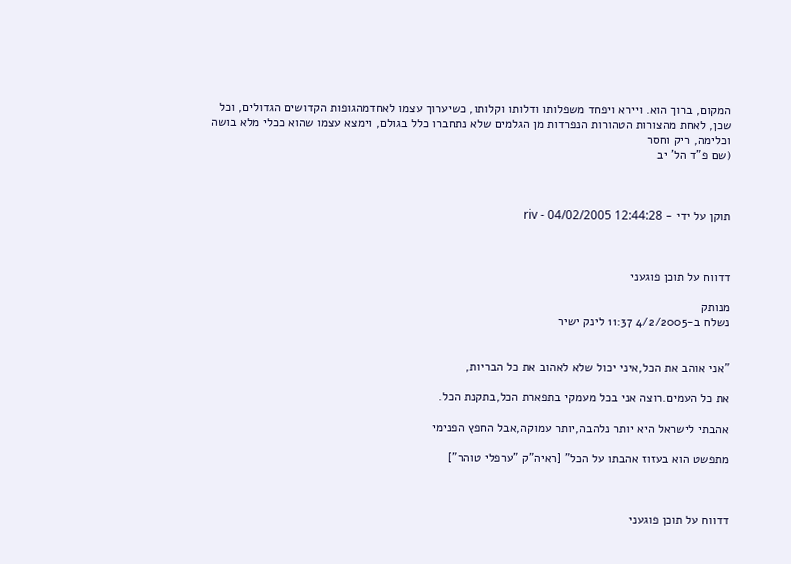המקום, ברוך הוא. ויירא ויפחד משפלותו ודלותו וקלותו, כשיערוך עצמו לאחדמהגופות הקדושים הגדולים, וכל שכן, לאחת מהצורות הטהורות הנפרדות מן הגלמים שלא נתחברו כלל בגולם, וימצא עצמו שהוא ככלי מלא בושה וכלימה, ריק וחסר
(שם פ"ד הל' יב



תוקן על ידי - riv - 04/02/2005 12:44:28



דדווח על תוכן פוגעני

מנותק
נשלח ב-4/2/2005 11:37 לינק ישיר


"אני אוהב את הכל,איני יכול שלא לאהוב את כל הבריות,

את כל העמים.רוצה אני בכל מעמקי בתפארת הכל,בתקנת הכל.

אהבתי לישראל היא יותר נלהבה,יותר עמוקה,אבל החפץ הפנימי

מתפשט הוא בעזוז אהבתו על הכל" [ראיה"ק "ערפלי טוהר"]



דדווח על תוכן פוגעני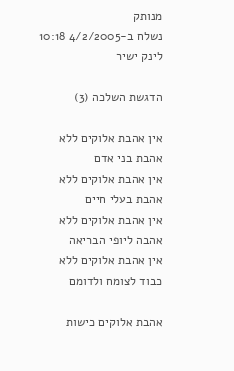מנותק
נשלח ב-4/2/2005 10:18 לינק ישיר

הדגשת השלכה (3)

אין אהבת אלוקים ללא אהבת בני אדם
אין אהבת אלוקים ללא אהבת בעלי חיים
אין אהבת אלוקים ללא אהבה ליופי הבריאה
אין אהבת אלוקים ללא כבוד לצומח ולדומם

אהבת אלוקים כישות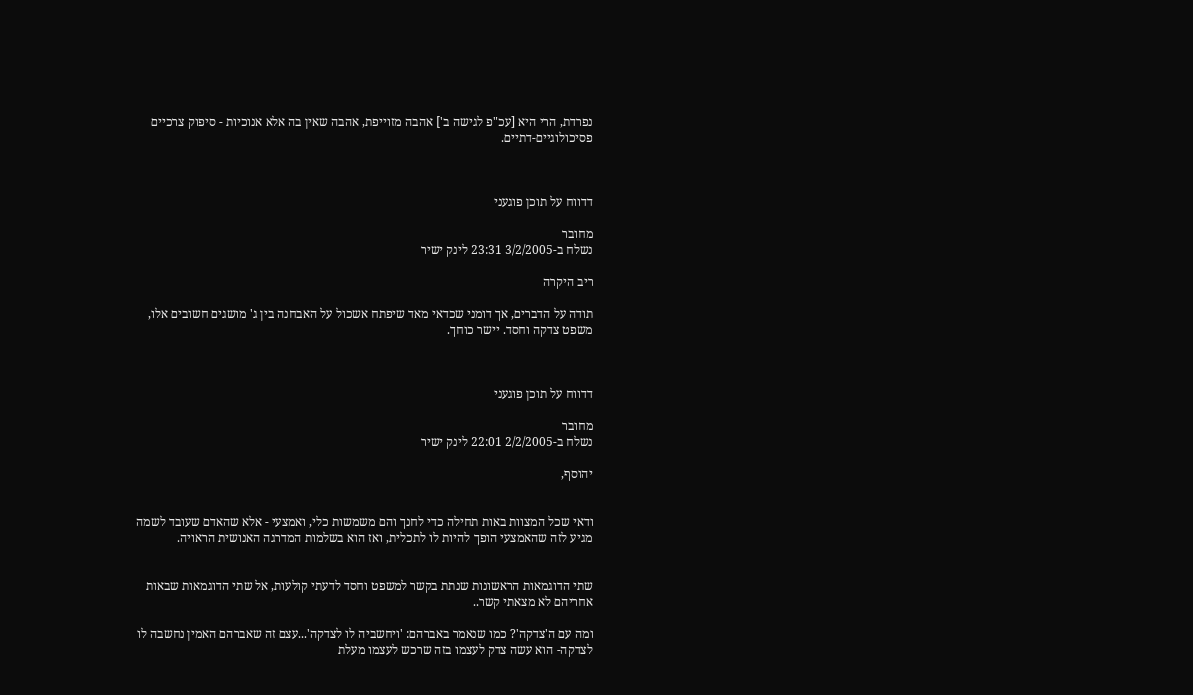נפרדת, הרי היא [עכ"פ לגישה ב'] אהבה מזוייפת, אהבה שאין בה אלא אנוכיות - סיפוק צרכיים פסיכולוגיים-דתיים.



דדווח על תוכן פוגעני

מחובר
נשלח ב-3/2/2005 23:31 לינק ישיר

ריב היקרה

תודה על הדברים, אך דומני שכדאי מאד שיפתח אשכול על האבחנה בין ג' מושגים חשובים אלו, משפט צדקה וחסד. יישר כוחך.



דדווח על תוכן פוגעני

מחובר
נשלח ב-2/2/2005 22:01 לינק ישיר

יהוסף,


ודאי שכל המצוות באות תחילה כדי לחנך והם משמשות כלי, ואמצעי - אלא שהאדם שעובד לשמה מגיע לזה שהאמצעי הופך להיות לו לתכלית, ואז הוא בשלמות המדרגה האנושית הראויה.


שתי הדוגמאות הראשונות שנתת בקשר למשפט וחסד לדעתי קולעות, אל שתי הדוגמאות שבאות אחריהם לא מצאתי קשר..

ומה עם ה'צדקה'? כמו שנאמר באברהם: 'ויחשביה לו לצדקה'...עצם זה שאברהם האמין נחשבה לו לצדקה- הוא עשה צדק לעצמו בזה שרכש לעצמו מעלת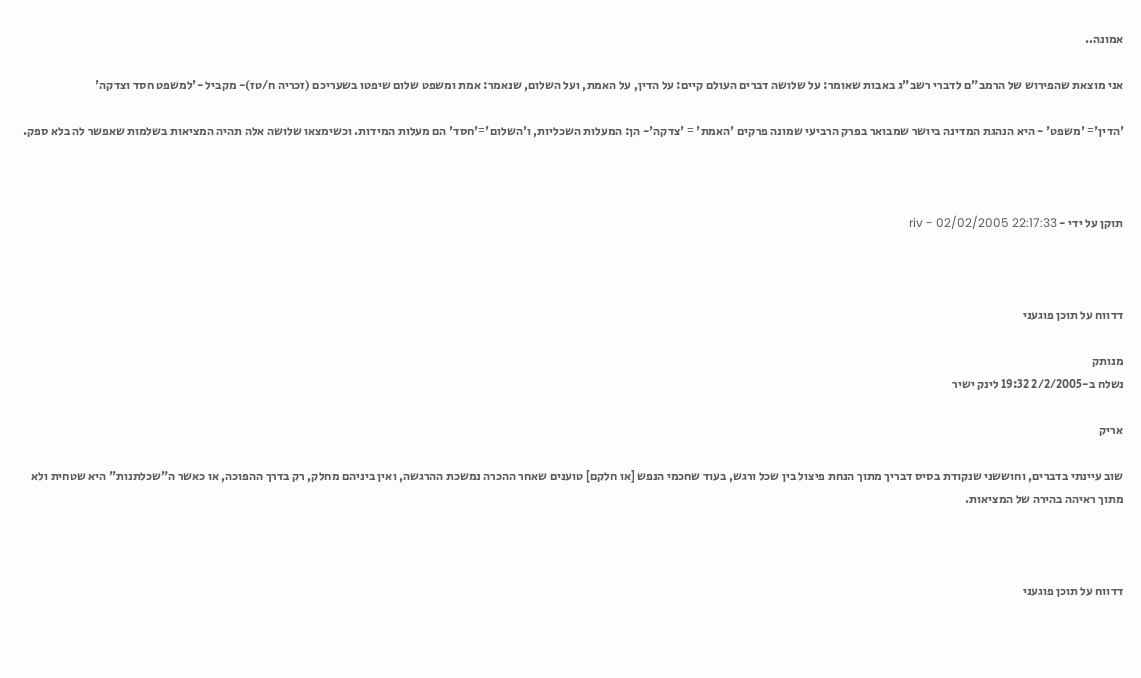אמונה..

אני מוצאת שהפירוש של הרמב"ם לדברי רשב"ג באבות שאומר: על שלושה דברים העולם קיים: על הדין, על האמת, ועל השלום, שנאמר: אמת ומשפט שלום שיפטו בשעריכם (זכריה ח/טז)- מקביל -'למשפט חסד וצדקה'

'הדין'= 'משפט' - היא הנהגת המדינה ביושר שמבואר בפרק הרביעי שמונה פרקים 'האמת' = 'צדקה'- הן: המעלות השכליות, ו'השלום'='חסד' הם מעלות המידות. וכשימצאו שלושה אלה תהיה המציאות בשלמות שאפשר לה בלא ספק.



תוקן על ידי - riv - 02/02/2005 22:17:33



דדווח על תוכן פוגעני

מנותק
נשלח ב-2/2/2005 19:32 לינק ישיר

אריק

שוב עיינתי בדברים, וחוששני שנקודת בסיס דבריך מתוך הנחת פיצול בין שכל ורגש, בעוד שחכמי הנפש [או חלקם] טוענים שאחר ההכרה נמשכת ההרגשה, ואין ביניהם מחלק, רק בדרך ההפוכה, או כאשר ה"שכלתנות" היא שטחית ולא מתוך ראיהה בהירה של המציאות.



דדווח על תוכן פוגעני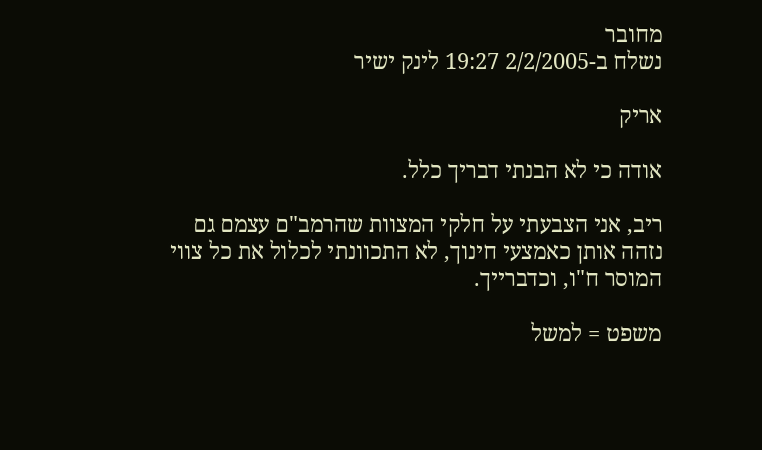מחובר
נשלח ב-2/2/2005 19:27 לינק ישיר

אריק

אודה כי לא הבנתי דבריך כלל.

ריב, אני הצבעתי על חלקי המצוות שהרמב"ם עצמם גם נזהה אותן כאמצעי חינוך, לא התכוונתי לכלול את כל צווי המוסר ח"ו, וכדברייך.

משפט = למשל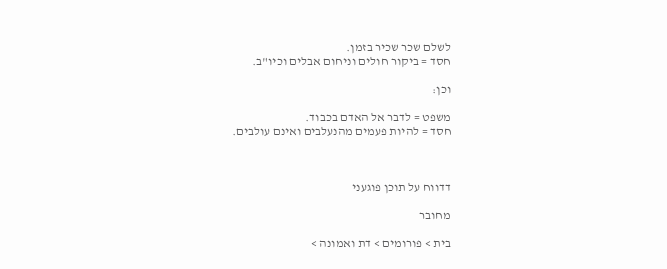לשלם שכר שכיר בזמן.
חסד = ביקור חולים וניחום אבלים וכיו"ב.

וכן:

משפט = לדבר אל האדם בכבוד.
חסד = להיות פעמים מהנעלבים ואינם עולבים.



דדווח על תוכן פוגעני

מחובר

בית > פורומים > דת ואמונה >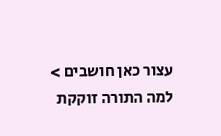עצור כאן חושבים > למה התורה זוקקת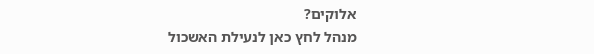אלוקים?
מנהל לחץ כאן לנעילת האשכול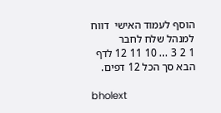הוסף לעמוד האישי  דווח למנהל שלח לחבר
1 2 3 ... 10 11 12 לדף הבא סך הכל 12 דפים.

bholext